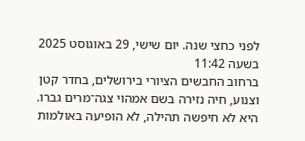לפני כחצי שנה. יום שישי, 29 באוגוסט 2025 בשעה 11:42
ברחוב החבשים הציורי בירושלים, בחדר קטן וצנוע, חיה נזירה בשם אמהוי צגה־מרים גברו.
היא לא חיפשה תהילה, לא הופיעה באולמות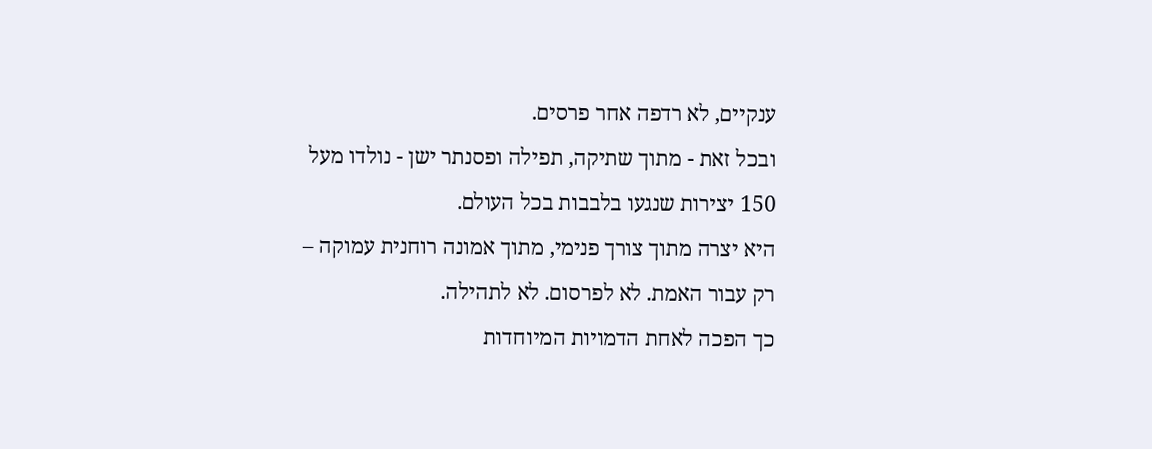ענקיים, לא רדפה אחר פרסים.
ובכל זאת - מתוך שתיקה, תפילה ופסנתר ישן - נולדו מעל 150 יצירות שנגעו בלבבות בכל העולם.
היא יצרה מתוך צורך פנימי, מתוך אמונה רוחנית עמוקה – רק עבור האמת. לא לפרסום. לא לתהילה.
כך הפכה לאחת הדמויות המיוחדות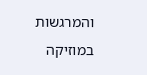והמרגשות במוזיקה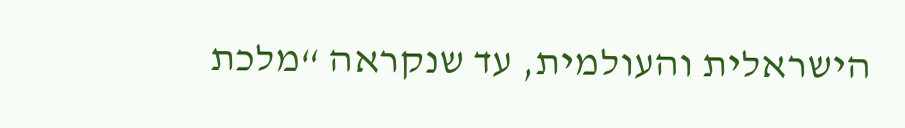הישראלית והעולמית, עד שנקראה “מלכת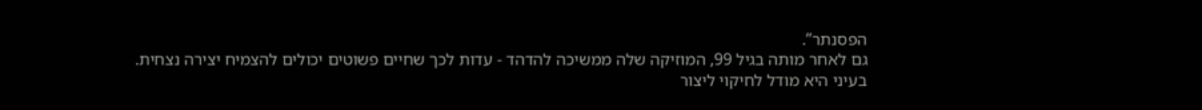הפסנתר”.
גם לאחר מותה בגיל 99, המוזיקה שלה ממשיכה להדהד - עדות לכך שחיים פשוטים יכולים להצמיח יצירה נצחית.
בעיני היא מודל לחיקוי ליצור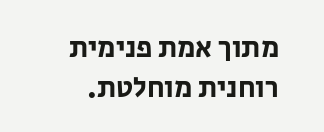מתוך אמת פנימית רוחנית מוחלטת.